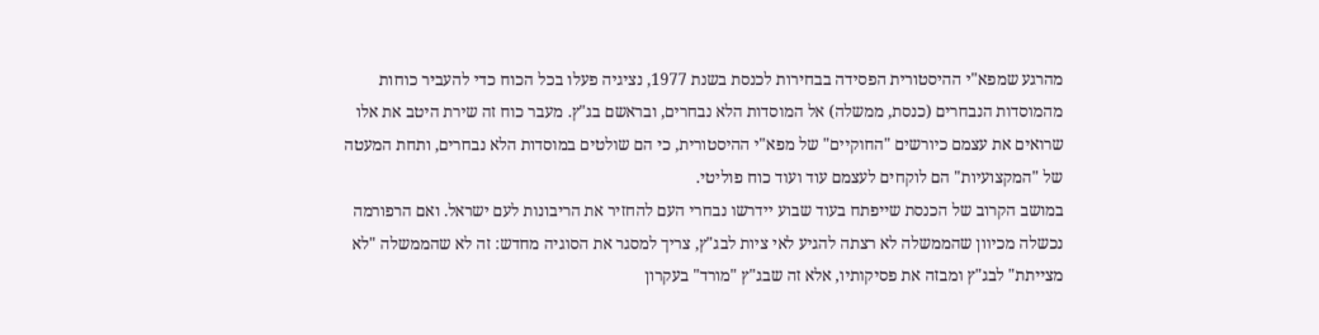מהרגע שמפא"י ההיסטורית הפסידה בבחירות לכנסת בשנת 1977, נציגיה פעלו בכל הכוח כדי להעביר כוחות מהמוסדות הנבחרים (כנסת, ממשלה) אל המוסדות הלא נבחרים, ובראשם בג"ץ. מעבר כוח זה שירת היטב את אלו שרואים את עצמם כיורשים "החוקיים" של מפא"י ההיסטורית, כי הם שולטים במוסדות הלא נבחרים, ותחת המעטה של "המקצועיות" הם לוקחים לעצמם עוד ועוד כוח פוליטי.
במושב הקרוב של הכנסת שייפתח בעוד שבוע יידרשו נבחרי העם להחזיר את הריבונות לעם ישראל. ואם הרפורמה נכשלה מכיוון שהממשלה לא רצתה להגיע לאי ציות לבג"ץ, צריך למסגר את הסוגיה מחדש: זה לא שהממשלה "לא מצייתת" לבג"ץ ומבזה את פסיקותיו, אלא זה שבג"ץ "מורד" בעקרון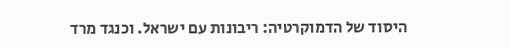היסוד של הדמוקרטיה: ריבונות עם ישראל. וכנגד מרד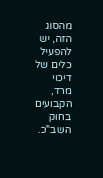מהסוג הזה, יש להפעיל כלים של דיכוי מרד, הקבועים בחוק השב"כ.